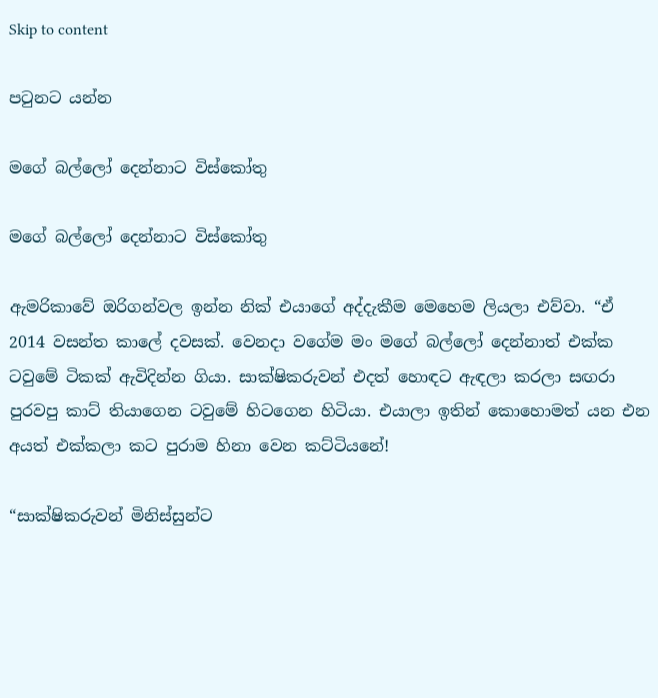Skip to content

පටුනට යන්න

මගේ බල්ලෝ දෙන්නාට විස්කෝතු

මගේ බල්ලෝ දෙන්නාට විස්කෝතු

ඇමරිකාවේ ඔරිගන්වල ඉන්න නික් එයාගේ අද්දැකීම මෙහෙම ලියලා එව්වා. “ඒ 2014 වසන්ත කාලේ දවසක්. වෙනදා වගේම මං මගේ බල්ලෝ දෙන්නාත් එක්ක ටවුමේ ටිකක් ඇවිදින්න ගියා. සාක්ෂිකරුවන් එදත් හොඳට ඇඳලා කරලා සඟරා පුරවපු කාට් තියාගෙන ටවුමේ හිටගෙන හිටියා. එයාලා ඉතින් කොහොමත් යන එන අයත් එක්කලා කට පුරාම හිනා වෙන කට්ටියනේ!

“සාක්ෂිකරුවන් මිනිස්සුන්ට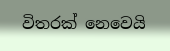විතරක් නෙවෙයි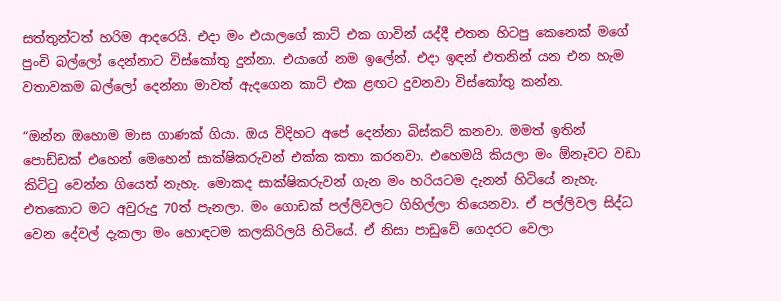සත්තුන්ටත් හරිම ආදරෙයි. එදා මං එයාලගේ කාට් එක ගාවින් යද්දී එතන හිටපු කෙනෙක් මගේ පුංචි බල්ලෝ දෙන්නාට විස්කෝතු දුන්නා. එයාගේ නම ඉලේන්. එදා ඉඳන් එතනින් යන එන හැම වතාවකම බල්ලෝ දෙන්නා මාවත් ඇදගෙන කාට් එක ළඟට දුවනවා විස්කෝතු කන්න.

“ඔන්න ඔහොම මාස ගාණක් ගියා. ඔය විදිහට අපේ දෙන්නා බිස්කට් කනවා. මමත් ඉතින් පොඩ්ඩක් එහෙන් මෙහෙන් සාක්ෂිකරුවන් එක්ක කතා කරනවා. එහෙමයි කියලා මං ඕනෑවට වඩා කිට්ටු වෙන්න ගියෙත් නැහැ. මොකද සාක්ෂිකරුවන් ගැන මං හරියටම දැනන් හිටියේ නැහැ. එතකොට මට අවුරුදු 70ත් පැනලා. මං ගොඩක් පල්ලිවලට ගිහිල්ලා තියෙනවා. ඒ පල්ලිවල සිද්ධ වෙන දේවල් දැකලා මං හොඳටම කලකිරිලයි හිටියේ. ඒ නිසා පාඩුවේ ගෙදරට වෙලා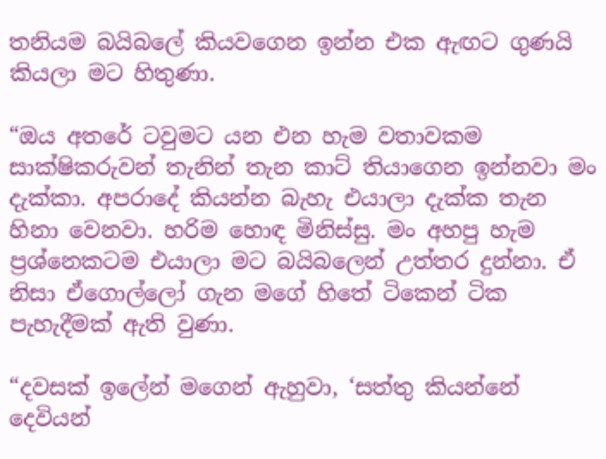තනියම බයිබලේ කියවගෙන ඉන්න එක ඇඟට ගුණයි කියලා මට හිතුණා.

“ඔය අතරේ ටවුමට යන එන හැම වතාවකම සාක්ෂිකරුවන් තැනින් තැන කාට් තියාගෙන ඉන්නවා මං දැක්කා. අපරාදේ කියන්න බැහැ එයාලා දැක්ක තැන හිනා වෙනවා. හරිම හොඳ මිනිස්සු. මං අහපු හැම ප්‍රශ්නෙකටම එයාලා මට බයිබලෙන් උත්තර දුන්නා. ඒ නිසා ඒගොල්ලෝ ගැන මගේ හිතේ ටිකෙන් ටික පැහැදීමක් ඇති වුණා.

“දවසක් ඉලේන් මගෙන් ඇහුවා, ‘සත්තු කියන්නේ දෙවියන්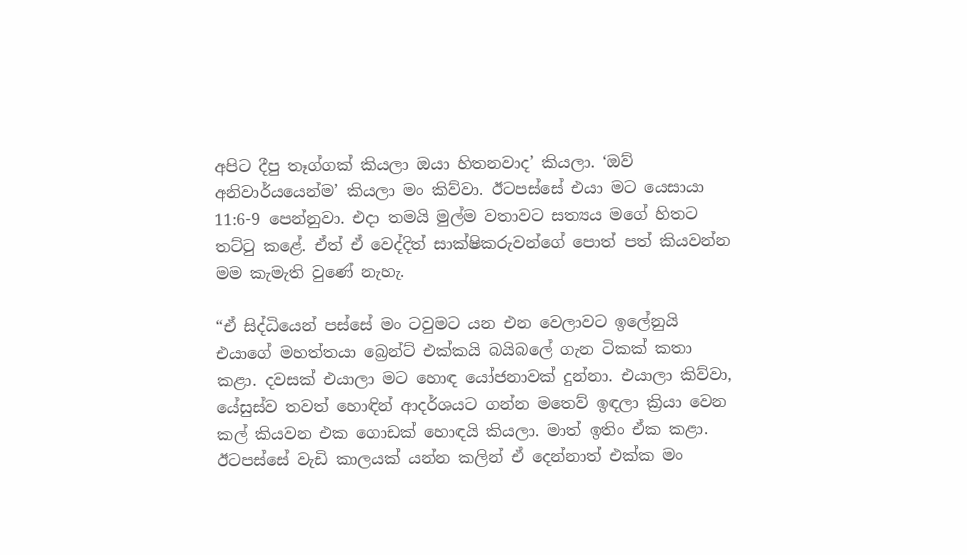අපිට දීපු තෑග්ගක් කියලා ඔයා හිතනවාද’ කියලා. ‘ඔව් අනිවාර්යයෙන්ම’ කියලා මං කිව්වා. ඊටපස්සේ එයා මට යෙසායා 11:6-9 පෙන්නුවා. එදා තමයි මුල්ම වතාවට සත්‍යය මගේ හිතට තට්ටු කළේ. ඒත් ඒ වෙද්දිත් සාක්ෂිකරුවන්ගේ පොත් පත් කියවන්න මම කැමැති වුණේ නැහැ.

“ඒ සිද්ධියෙන් පස්සේ මං ටවුමට යන එන වෙලාවට ඉලේනුයි එයාගේ මහත්තයා බ්‍රෙන්ට් එක්කයි බයිබලේ ගැන ටිකක් කතා කළා. දවසක් එයාලා මට හොඳ යෝජනාවක් දුන්නා. එයාලා කිව්වා, යේසුස්ව තවත් හොඳින් ආදර්ශයට ගන්න මතෙව් ඉඳලා ක්‍රියා වෙන කල් කියවන එක ගොඩක් හොඳයි කියලා. මාත් ඉතිං ඒක කළා. ඊටපස්සේ වැඩි කාලයක් යන්න කලින් ඒ දෙන්නාත් එක්ක මං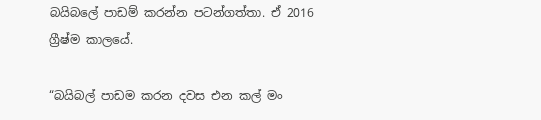බයිබලේ පාඩම් කරන්න පටන්ගත්තා. ඒ 2016 ග්‍රීෂ්ම කාලයේ.

“බයිබල් පාඩම කරන දවස එන කල් මං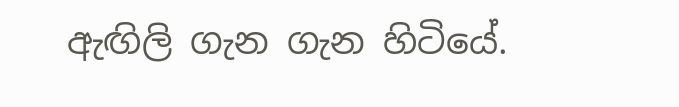ඇඟිලි ගැන ගැන හිටියේ.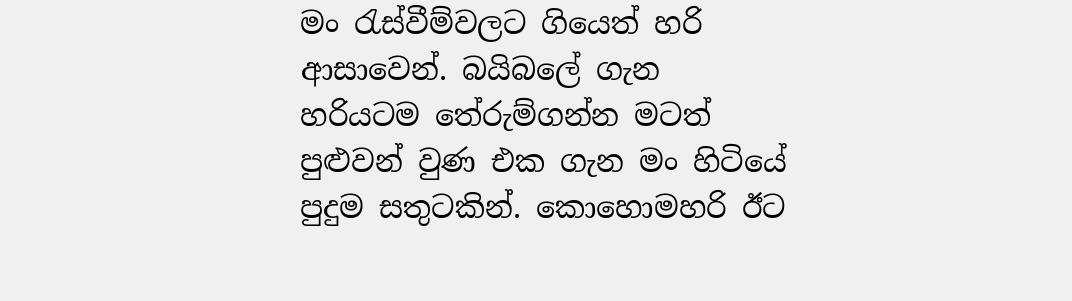මං රැස්වීම්වලට ගියෙත් හරි ආසාවෙන්. බයිබලේ ගැන හරියටම තේරුම්ගන්න මටත් පුළුවන් වුණ එක ගැන මං හිටියේ පුදුම සතුටකින්. කොහොමහරි ඊට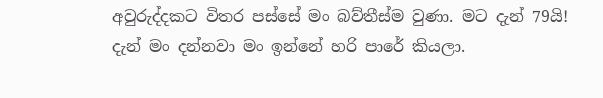අවුරුද්දකට විතර පස්සේ මං බව්තීස්ම වුණා. මට දැන් 79යි! දැන් මං දන්නවා මං ඉන්නේ හරි පාරේ කියලා.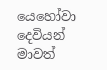යෙහෝවා දෙවියන් මාවත්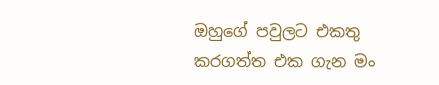ඔහුගේ පවුලට එකතු කරගත්ත එක ගැන මං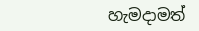හැමදාමත්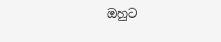ඔහුට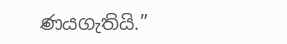ණයගැතියි.”